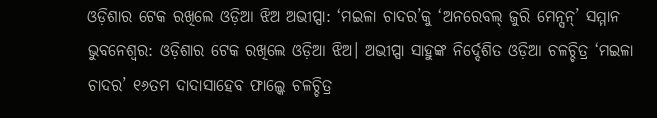ଓଡ଼ିଶାର ଟେକ ରଖିଲେ ଓଡ଼ିଆ ଝିଅ ଅଭୀପ୍ସା: ‘ମଇଳା ଚାଦର’କୁ ‘ଅନରେବଲ୍ ଜୁରି ମେନ୍ସନ୍’ ସମ୍ମାନ
ଭୁବନେଶ୍ୱର: ଓଡ଼ିଶାର ଟେକ ରଖିଲେ ଓଡ଼ିଆ ଝିଅ। ଅଭୀପ୍ସା ସାହୁଙ୍କ ନିର୍ଦ୍ଦେଶିତ ଓଡ଼ିଆ ଚଳଚ୍ଚିତ୍ର ‘ମଇଳା ଚାଦର’ ୧୬ତମ ଦାଦାସାହେବ ଫାଲ୍କେ ଚଳଚ୍ଚିତ୍ର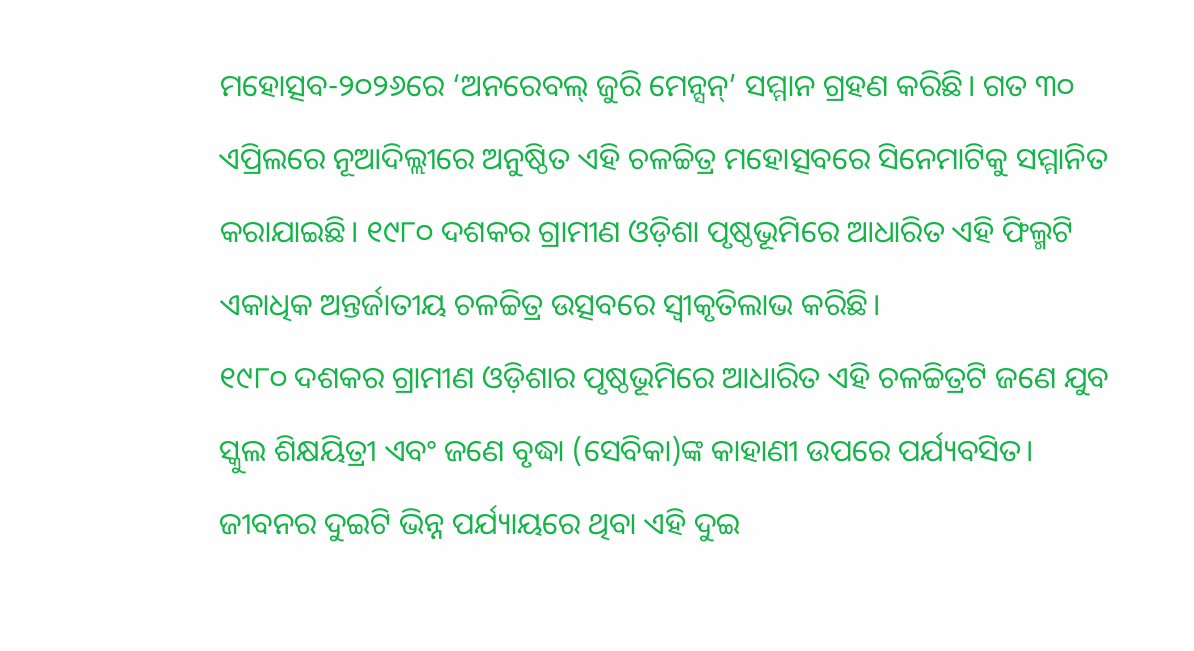ମହୋତ୍ସବ-୨୦୨୬ରେ ‘ଅନରେବଲ୍ ଜୁରି ମେନ୍ସନ୍’ ସମ୍ମାନ ଗ୍ରହଣ କରିଛି। ଗତ ୩୦ ଏପ୍ରିଲରେ ନୂଆଦିଲ୍ଲୀରେ ଅନୁଷ୍ଠିତ ଏହି ଚଳଚ୍ଚିତ୍ର ମହୋତ୍ସବରେ ସିନେମାଟିକୁ ସମ୍ମାନିତ କରାଯାଇଛି। ୧୯୮୦ ଦଶକର ଗ୍ରାମୀଣ ଓଡ଼ିଶା ପୃଷ୍ଠଭୂମିରେ ଆଧାରିତ ଏହି ଫିଲ୍ମଟି ଏକାଧିକ ଅନ୍ତର୍ଜାତୀୟ ଚଳଚ୍ଚିତ୍ର ଉତ୍ସବରେ ସ୍ୱୀକୃତିଲାଭ କରିଛି।
୧୯୮୦ ଦଶକର ଗ୍ରାମୀଣ ଓଡ଼ିଶାର ପୃଷ୍ଠଭୂମିରେ ଆଧାରିତ ଏହି ଚଳଚ୍ଚିତ୍ରଟି ଜଣେ ଯୁବ ସ୍କୁଲ ଶିକ୍ଷୟିତ୍ରୀ ଏବଂ ଜଣେ ବୃଦ୍ଧା (ସେବିକା)ଙ୍କ କାହାଣୀ ଉପରେ ପର୍ଯ୍ୟବସିତ। ଜୀବନର ଦୁଇଟି ଭିନ୍ନ ପର୍ଯ୍ୟାୟରେ ଥିବା ଏହି ଦୁଇ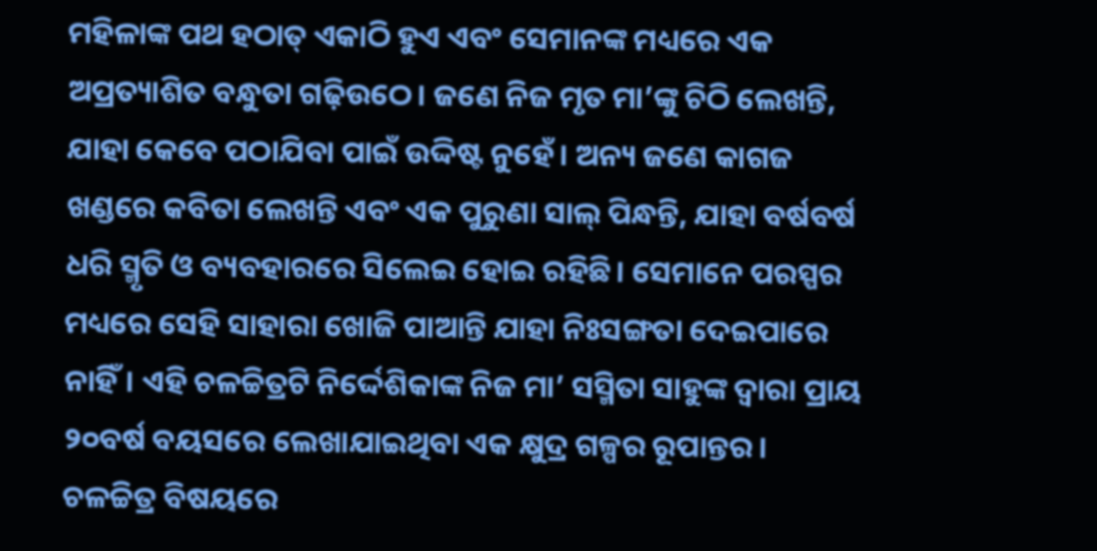ମହିଳାଙ୍କ ପଥ ହଠାତ୍ ଏକାଠି ହୁଏ ଏବଂ ସେମାନଙ୍କ ମଧ୍ୟରେ ଏକ ଅପ୍ରତ୍ୟାଶିତ ବନ୍ଧୁତା ଗଢ଼ିଉଠେ। ଜଣେ ନିଜ ମୃତ ମା’ଙ୍କୁ ଚିଠି ଲେଖନ୍ତି, ଯାହା କେବେ ପଠାଯିବା ପାଇଁ ଉଦ୍ଦିଷ୍ଟ ନୁହେଁ। ଅନ୍ୟ ଜଣେ କାଗଜ ଖଣ୍ଡରେ କବିତା ଲେଖନ୍ତି ଏବଂ ଏକ ପୁରୁଣା ସାଲ୍ ପିନ୍ଧନ୍ତି, ଯାହା ବର୍ଷବର୍ଷ ଧରି ସ୍ମୃତି ଓ ବ୍ୟବହାରରେ ସିଲେଇ ହୋଇ ରହିଛି। ସେମାନେ ପରସ୍ପର ମଧ୍ୟରେ ସେହି ସାହାରା ଖୋଜି ପାଆନ୍ତି ଯାହା ନିଃସଙ୍ଗତା ଦେଇପାରେ ନାହିଁ। ଏହି ଚଳଚ୍ଚିତ୍ରଟି ନିର୍ଦ୍ଦେଶିକାଙ୍କ ନିଜ ମା’ ସସ୍ମିତା ସାହୁଙ୍କ ଦ୍ୱାରା ପ୍ରାୟ ୨୦ବର୍ଷ ବୟସରେ ଲେଖାଯାଇଥିବା ଏକ କ୍ଷୁଦ୍ର ଗଳ୍ପର ରୂପାନ୍ତର। ଚଳଚ୍ଚିତ୍ର ବିଷୟରେ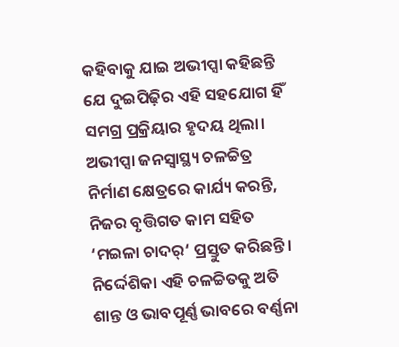କହିବାକୁ ଯାଇ ଅଭୀପ୍ସା କହିଛନ୍ତି ଯେ ଦୁଇପିଢ଼ିର ଏହି ସହଯୋଗ ହିଁ ସମଗ୍ର ପ୍ରକ୍ରିୟାର ହୃଦୟ ଥିଲା। ଅଭୀପ୍ସା ଜନସ୍ୱାସ୍ଥ୍ୟ ଚଳଚ୍ଚିତ୍ର ନିର୍ମାଣ କ୍ଷେତ୍ରରେ କାର୍ଯ୍ୟ କରନ୍ତି, ନିଜର ବୃତ୍ତିଗତ କାମ ସହିତ ‘ମଇଳା ଚାଦର୍‘ ପ୍ରସ୍ତୁତ କରିଛନ୍ତି। ନିର୍ଦ୍ଦେଶିକା ଏହି ଚଳଚ୍ଚିତକୁ ଅତି ଶାନ୍ତ ଓ ଭାବପୂର୍ଣ୍ଣ ଭାବରେ ବର୍ଣ୍ଣନା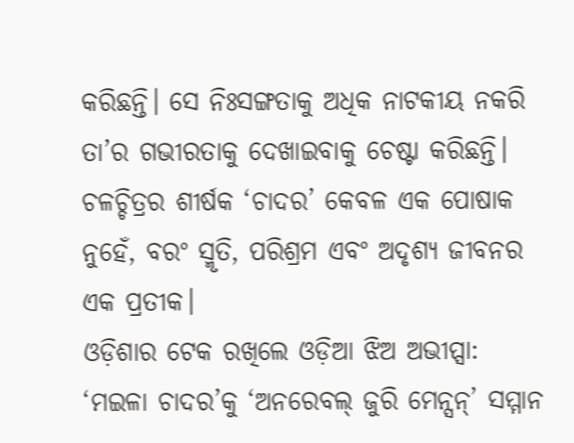କରିଛନ୍ତି। ସେ ନିଃସଙ୍ଗତାକୁ ଅଧିକ ନାଟକୀୟ ନକରି ତା’ର ଗଭୀରତାକୁ ଦେଖାଇବାକୁ ଚେଷ୍ଟା କରିଛନ୍ତି। ଚଳଚ୍ଚିତ୍ରର ଶୀର୍ଷକ ‘ଚାଦର’ କେବଳ ଏକ ପୋଷାକ ନୁହେଁ, ବରଂ ସ୍ମୃତି, ପରିଶ୍ରମ ଏବଂ ଅଦୃଶ୍ୟ ଜୀବନର ଏକ ପ୍ରତୀକ।
ଓଡ଼ିଶାର ଟେକ ରଖିଲେ ଓଡ଼ିଆ ଝିଅ ଅଭୀପ୍ସା: ‘ମଇଳା ଚାଦର’କୁ ‘ଅନରେବଲ୍ ଜୁରି ମେନ୍ସନ୍’ ସମ୍ମାନ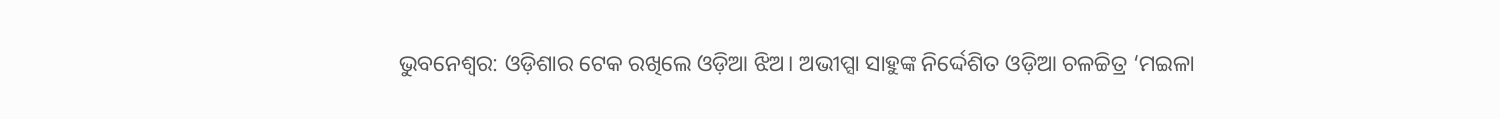ଭୁବନେଶ୍ୱର: ଓଡ଼ିଶାର ଟେକ ରଖିଲେ ଓଡ଼ିଆ ଝିଅ। ଅଭୀପ୍ସା ସାହୁଙ୍କ ନିର୍ଦ୍ଦେଶିତ ଓଡ଼ିଆ ଚଳଚ୍ଚିତ୍ର ‘ମଇଳା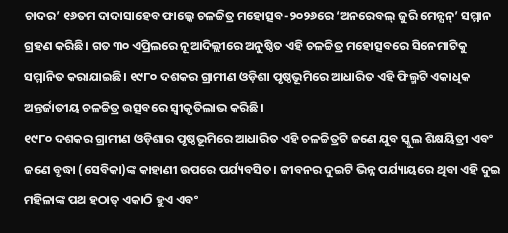ଚାଦର’ ୧୬ତମ ଦାଦାସାହେବ ଫାଲ୍କେ ଚଳଚ୍ଚିତ୍ର ମହୋତ୍ସବ-୨୦୨୬ରେ ‘ଅନରେବଲ୍ ଜୁରି ମେନ୍ସନ୍’ ସମ୍ମାନ ଗ୍ରହଣ କରିଛି। ଗତ ୩୦ ଏପ୍ରିଲରେ ନୂଆଦିଲ୍ଲୀରେ ଅନୁଷ୍ଠିତ ଏହି ଚଳଚ୍ଚିତ୍ର ମହୋତ୍ସବରେ ସିନେମାଟିକୁ ସମ୍ମାନିତ କରାଯାଇଛି। ୧୯୮୦ ଦଶକର ଗ୍ରାମୀଣ ଓଡ଼ିଶା ପୃଷ୍ଠଭୂମିରେ ଆଧାରିତ ଏହି ଫିଲ୍ମଟି ଏକାଧିକ ଅନ୍ତର୍ଜାତୀୟ ଚଳଚ୍ଚିତ୍ର ଉତ୍ସବରେ ସ୍ୱୀକୃତିଲାଭ କରିଛି।
୧୯୮୦ ଦଶକର ଗ୍ରାମୀଣ ଓଡ଼ିଶାର ପୃଷ୍ଠଭୂମିରେ ଆଧାରିତ ଏହି ଚଳଚ୍ଚିତ୍ରଟି ଜଣେ ଯୁବ ସ୍କୁଲ ଶିକ୍ଷୟିତ୍ରୀ ଏବଂ ଜଣେ ବୃଦ୍ଧା (ସେବିକା)ଙ୍କ କାହାଣୀ ଉପରେ ପର୍ଯ୍ୟବସିତ। ଜୀବନର ଦୁଇଟି ଭିନ୍ନ ପର୍ଯ୍ୟାୟରେ ଥିବା ଏହି ଦୁଇ ମହିଳାଙ୍କ ପଥ ହଠାତ୍ ଏକାଠି ହୁଏ ଏବଂ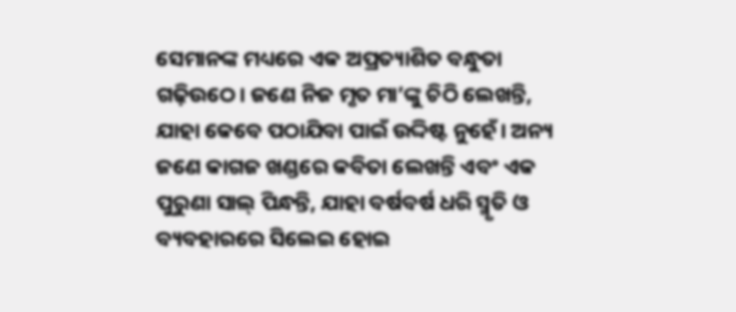ସେମାନଙ୍କ ମଧ୍ୟରେ ଏକ ଅପ୍ରତ୍ୟାଶିତ ବନ୍ଧୁତା ଗଢ଼ିଉଠେ। ଜଣେ ନିଜ ମୃତ ମା’ଙ୍କୁ ଚିଠି ଲେଖନ୍ତି, ଯାହା କେବେ ପଠାଯିବା ପାଇଁ ଉଦ୍ଦିଷ୍ଟ ନୁହେଁ। ଅନ୍ୟ ଜଣେ କାଗଜ ଖଣ୍ଡରେ କବିତା ଲେଖନ୍ତି ଏବଂ ଏକ ପୁରୁଣା ସାଲ୍ ପିନ୍ଧନ୍ତି, ଯାହା ବର୍ଷବର୍ଷ ଧରି ସ୍ମୃତି ଓ ବ୍ୟବହାରରେ ସିଲେଇ ହୋଇ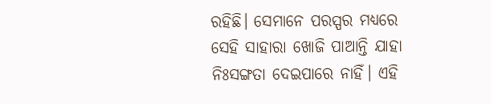ରହିଛି। ସେମାନେ ପରସ୍ପର ମଧ୍ୟରେ ସେହି ସାହାରା ଖୋଜି ପାଆନ୍ତି ଯାହା ନିଃସଙ୍ଗତା ଦେଇପାରେ ନାହିଁ। ଏହି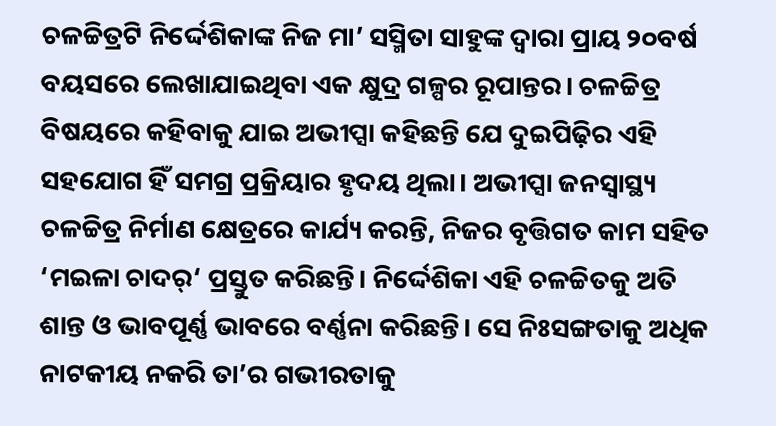ଚଳଚ୍ଚିତ୍ରଟି ନିର୍ଦ୍ଦେଶିକାଙ୍କ ନିଜ ମା’ ସସ୍ମିତା ସାହୁଙ୍କ ଦ୍ୱାରା ପ୍ରାୟ ୨୦ବର୍ଷ ବୟସରେ ଲେଖାଯାଇଥିବା ଏକ କ୍ଷୁଦ୍ର ଗଳ୍ପର ରୂପାନ୍ତର। ଚଳଚ୍ଚିତ୍ର ବିଷୟରେ କହିବାକୁ ଯାଇ ଅଭୀପ୍ସା କହିଛନ୍ତି ଯେ ଦୁଇପିଢ଼ିର ଏହି ସହଯୋଗ ହିଁ ସମଗ୍ର ପ୍ରକ୍ରିୟାର ହୃଦୟ ଥିଲା। ଅଭୀପ୍ସା ଜନସ୍ୱାସ୍ଥ୍ୟ ଚଳଚ୍ଚିତ୍ର ନିର୍ମାଣ କ୍ଷେତ୍ରରେ କାର୍ଯ୍ୟ କରନ୍ତି, ନିଜର ବୃତ୍ତିଗତ କାମ ସହିତ ‘ମଇଳା ଚାଦର୍‘ ପ୍ରସ୍ତୁତ କରିଛନ୍ତି। ନିର୍ଦ୍ଦେଶିକା ଏହି ଚଳଚ୍ଚିତକୁ ଅତି ଶାନ୍ତ ଓ ଭାବପୂର୍ଣ୍ଣ ଭାବରେ ବର୍ଣ୍ଣନା କରିଛନ୍ତି। ସେ ନିଃସଙ୍ଗତାକୁ ଅଧିକ ନାଟକୀୟ ନକରି ତା’ର ଗଭୀରତାକୁ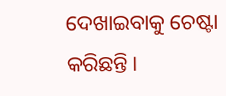ଦେଖାଇବାକୁ ଚେଷ୍ଟା କରିଛନ୍ତି।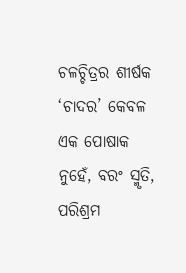ଚଳଚ୍ଚିତ୍ରର ଶୀର୍ଷକ ‘ଚାଦର’ କେବଳ ଏକ ପୋଷାକ ନୁହେଁ, ବରଂ ସ୍ମୃତି, ପରିଶ୍ରମ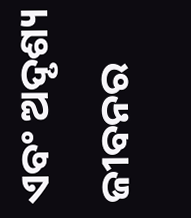ଏବଂ ଅଦୃଶ୍ୟ ଜୀବନର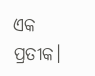ଏକ ପ୍ରତୀକ।